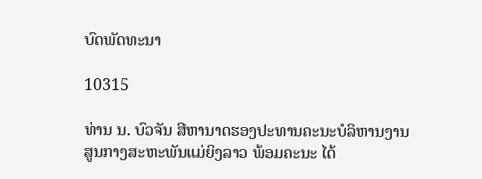ບົດພັດທະນາ

10315

ທ່ານ ນ. ບົວຈັນ ສີຫານາດຮອງປະທານຄະນະບໍລິຫານງານສູນກາງສະຫະພັນແມ່ຍິງລາວ ພ້ອມຄະນະ ໄດ້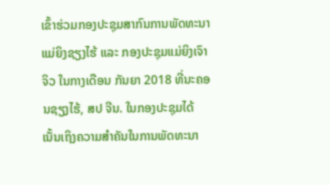ເຂົ້າຮ່ວມກອງປະຊຸມສາກົນການພັດທະນາແມ່ຍິງຊຽງໄຮ້ ແລະ ກອງປະຊຸມແມ່ຍິງເຈົາຈິວ ໃນກາງເດືອນ ກັນຍາ 2018 ທີ່ນະຄອນຊຽງໄຮ້, ສປ ຈີນ. ໃນກອງປະຊຸມໄດ້ເນັ້ນເຖິງຄວາມສຳຄັນໃນການພັດທະນາ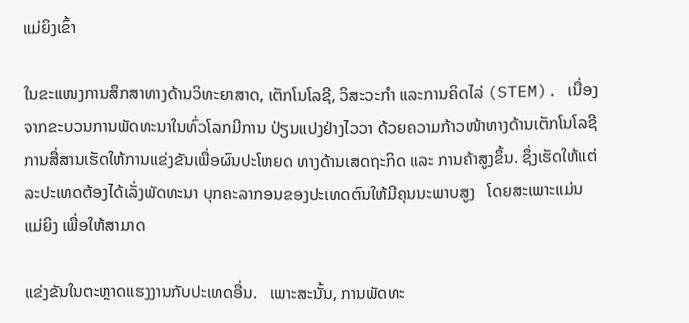ແມ່ຍິງເຂົ້າ

ໃນຂະແໜງການສຶກສາທາງດ້ານວິທະຍາສາດ, ເຕັກໂນໂລຊີ, ວິສະວະກຳ ແລະການຄິດໄລ່ (STEM). ເນື່ອງຈາກຂະບວນການພັດທະນາໃນທົ່ວໂລກມີການ ປ່ຽນແປງຢ່າງໄວວາ ດ້ວຍຄວາມກ້າວໜ້າທາງດ້ານເຕັກໂນໂລຊີການສື່ສານເຮັດໃຫ້ການແຂ່ງຂັນເພື່ອຜົນປະໂຫຍດ ທາງດ້ານເສດຖະກິດ ແລະ ການຄ້າສູງຂຶ້ນ. ຊຶ່ງເຮັດໃຫ້ແຕ່ລະປະເທດຕ້ອງໄດ້ເລັ່ງພັດທະນາ ບຸກຄະລາກອນຂອງປະເທດຕົນໃຫ້ມີຄຸນນະພາບສູງ   ໂດຍສະເພາະແມ່ນແມ່ຍິງ ເພື່ອໃຫ້ສາມາດ

ແຂ່ງຂັນໃນຕະຫຼາດແຮງງານກັບປະເທດອື່ນ.   ເພາະສະນັ້ນ, ການພັດທະ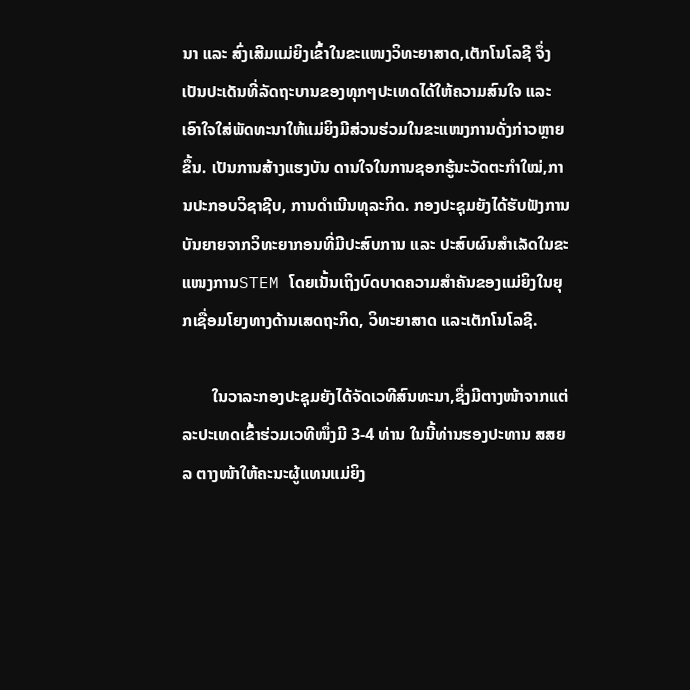ນາ ແລະ ສົ່ງເສີມແມ່ຍິງເຂົ້າໃນຂະແໜງວິທະຍາສາດ,ເຕັກໂນໂລຊີ ຈຶ່ງເປັນປະເດັນທີ່ລັດຖະບານຂອງທຸກໆປະເທດໄດ້ໃຫ້ຄວາມສົນໃຈ ແລະ ເອົາໃຈໃສ່ພັດທະນາໃຫ້ແມ່ຍິງມີສ່ວນຮ່ວມໃນຂະແໜງການດັ່ງກ່າວຫຼາຍຂຶ້ນ. ເປັນການສ້າງແຮງບັນ ດານໃຈໃນການຊອກຮູ້ນະວັດຕະກໍາໃໝ່,ການປະກອບວິຊາຊີບ, ການດໍາເນີນທຸລະກິດ. ກອງປະຊຸມຍັງໄດ້ຮັບຟັງການບັນຍາຍຈາກວິທະຍາກອນທີ່ມີປະສົບການ ແລະ ປະສົບຜົນສໍາເລັດໃນຂະແໜງການSTEM ໂດຍເນັ້ນເຖິງບົດບາດຄວາມສຳຄັນຂອງແມ່ຍິງໃນຍຸກເຊື່ອມໂຍງທາງດ້ານເສດຖະກິດ, ວິທະຍາສາດ ແລະເຕັກໂນໂລຊີ.

       ໃນວາລະກອງປະຊຸມຍັງໄດ້ຈັດເວທີສົນທະນາ,ຊຶ່ງມີຕາງໜ້າຈາກແຕ່ລະປະເທດເຂົ້າຮ່ວມເວທີໜຶ່ງມີ 3-4 ທ່ານ ໃນນີ້ທ່ານຮອງປະທານ ສສຍລ ຕາງໜ້າໃຫ້ຄະນະຜູ້ແທນແມ່ຍິງ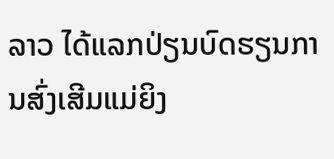ລາວ ໄດ້ແລກປ່ຽນບົດຮຽນການສົ່ງເສີມແມ່ຍິງ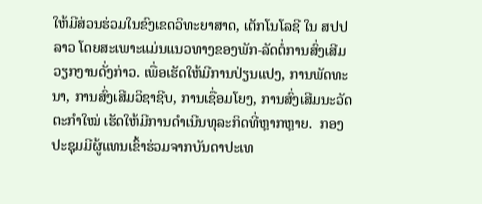ໃຫ້ມີສ່ວນຮ່ວມໃນຂົງເຂດວິທະຍາສາດ, ເຕັກໂນໂລຊີ ໃນ ສປປ ລາວ ໂດຍສະເພາະແມ່ນແນວທາງຂອງພັກ-ລັດຕໍ່ການສົ່ງເສີມວຽກງານດັ່ງກ່າວ. ເພື່ອເຮັດໃຫ້ມີການປ່ຽນແປງ, ການພັດທະນາ, ການສົ່ງເສີມວິຊາຊີບ, ການເຊື່ອມໂຍງ, ການສົ່ງເສີມນະວັດຕະກໍາໃໝ່ ເຮັດໃຫ້ມີການດໍາເນີນທຸລະກິດທີ່ຫຼາກຫຼາຍ.  ກອງປະຊຸມມີຜູ້ແທນເຂົ້າຮ່ວມຈາກບັນດາປະເທ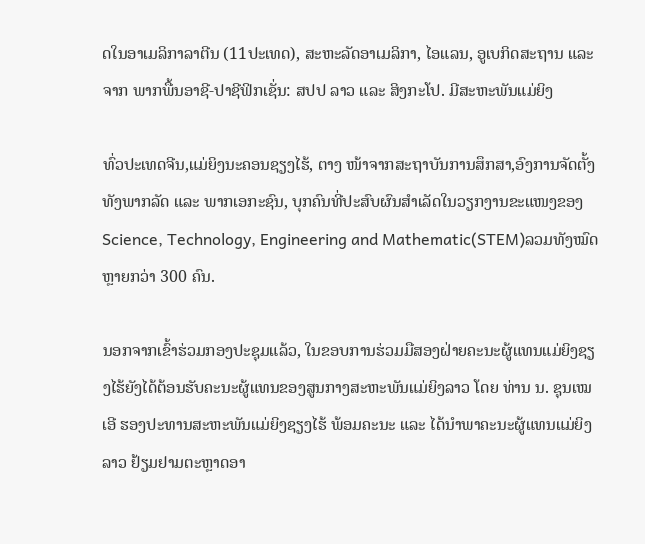ດໃນອາເມລິກາລາຕີນ (11ປະເທດ), ສະຫະລັດອາເມລິກາ, ໄອແລນ, ອູເບກິດສະຖານ ແລະ ຈາກ ພາກພື້ນອາຊີ-ປາຊີຟິກເຊັ່ນ: ສປປ ລາວ ແລະ ສິງກະໂປ. ມີສະຫະພັນແມ່ຍິງ

ທົ່ວປະເທດຈີນ,ແມ່ຍິງນະຄອນຊຽງໄຮ້, ຕາງ ໜ້າຈາກສະຖາບັນການສຶກສາ,ອົງການຈັດຕັ້ງທັງພາກລັດ ແລະ ພາກເອກະຊົນ, ບຸກຄົນທີ່ປະສົບຜົນສຳເລັດໃນວຽກງານຂະແໜງຂອງ Science, Technology, Engineering and Mathematic(STEM)ລວມທັງໝົດຫຼາຍກວ່າ 300 ຄົນ.

ນອກຈາກເຂົ້າຮ່ວມກອງປະຊຸມແລ້ວ, ໃນຂອບການຮ່ວມມືສອງຝ່າຍຄະນະຜູ້ແທນແມ່ຍິງຊຽງໄຮ້ຍັງໄດ້ຕ້ອນຮັບຄະນະຜູ້ແທນຂອງສູນກາງສະຫະພັນແມ່ຍິງລາວ ໂດຍ ທ່ານ ນ. ຊຸນເໝ ເອີ ຮອງປະທານສະຫະພັນແມ່ຍິງຊຽງໄຮ້ ພ້ອມຄະນະ ແລະ ໄດ້ນໍາພາຄະນະຜູ້ແທນແມ່ຍິງລາວ ຢ້ຽມຢາມຕະຫຼາດອາ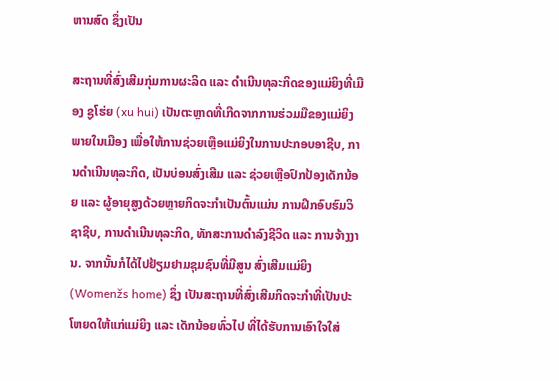ຫານສົດ ຊຶ່ງເປັນ

ສະຖານທີ່ສົ່ງເສີມກຸ່ມການຜະລິດ ແລະ ດຳເນີນທຸລະກິດຂອງແມ່ຍິງທີ່ເມືອງ ຊູໂຮ່ຍ (xu hui) ເປັນຕະຫຼາດທີ່ເກີດຈາກການຮ່ວມມືຂອງແມ່ຍິງພາຍໃນເມືອງ ເພື່ອໃຫ້ການຊ່ວຍເຫຼືອແມ່ຍິງໃນການປະກອບອາຊີບ, ການດຳເນີນທຸລະກິດ, ເປັນບ່ອນສົ່ງເສີມ ແລະ ຊ່ວຍເຫຼືອປົກປ້ອງເດັກນ້ອຍ ແລະ ຜູ້ອາຍຸສູງດ້ວຍຫຼາຍກິດຈະກຳເປັນຕົ້ນແມ່ນ ການຝຶກອົບຮົມວິຊາຊີບ, ການດຳເນີນທຸລະກິດ, ທັກສະການດຳລົງຊີວິດ ແລະ ການຈ້າງງານ. ຈາກນັ້ນກໍໄດ້ໄປຢ້ຽມຢາມຊຸມຊົນທີ່ມີສູນ ສົ່ງເສີມແມ່ຍິງ (Womenžs home) ຊຶ່ງ ເປັນສະຖານທີ່ສົ່ງເສີມກິດຈະກຳທີ່ເປັນປະໂຫຍດໃຫ້ແກ່ແມ່ຍິງ ແລະ ເດັກນ້ອຍທົ່ວໄປ ທີ່ໄດ້ຮັບການເອົາໃຈໃສ່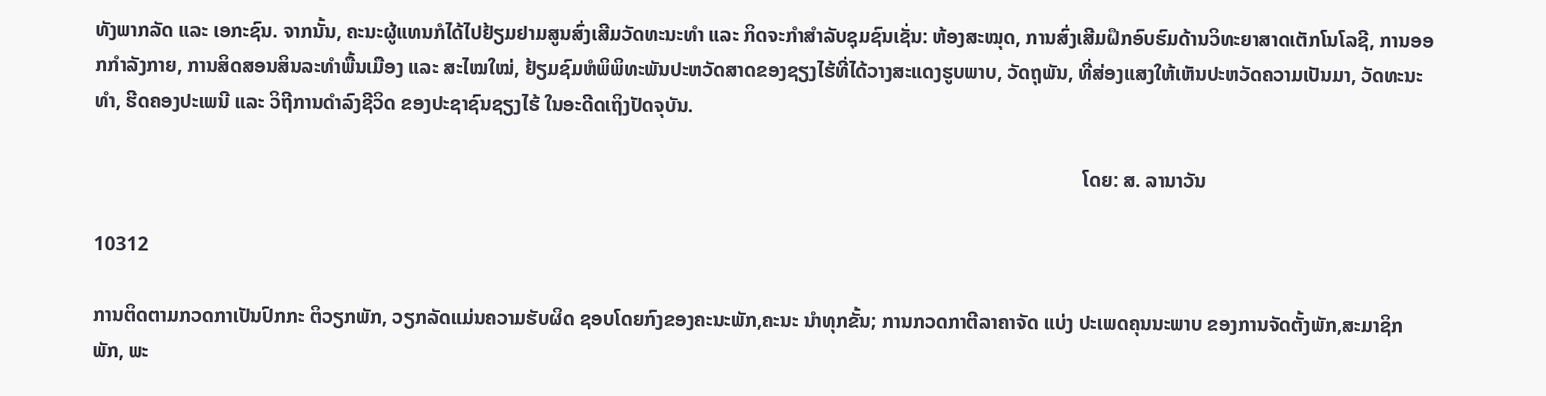ທັງພາກລັດ ແລະ ເອກະຊົນ. ຈາກນັ້ນ, ຄະນະຜູ້ແທນກໍໄດ້ໄປຢ້ຽມຢາມສູນສົ່ງເສີມວັດທະນະທຳ ແລະ ກິດຈະກຳສຳລັບຊຸມຊົນເຊັ່ນ: ຫ້ອງສະໝຸດ, ການສົ່ງເສີມຝຶກອົບຮົມດ້ານວິທະຍາສາດເຕັກໂນໂລຊີ, ການອອກກຳລັງກາຍ, ການສິດສອນສິນລະທຳພື້ນເມືອງ ແລະ ສະໄໝໃໝ່, ຢ້ຽມຊົມຫໍພິພິທະພັນປະຫວັດສາດຂອງຊຽງໄຮ້ທີ່ໄດ້ວາງສະແດງຮູບພາບ, ວັດຖຸພັນ, ທີ່ສ່ອງແສງໃຫ້ເຫັນປະຫວັດຄວາມເປັນມາ, ວັດທະນະທຳ, ຮີດຄອງປະເພນີ ແລະ ວິຖີການດຳລົງຊີວິດ ຂອງປະຊາຊົນຊຽງໄຮ້ ໃນອະດີດເຖິງປັດຈຸບັນ.

                                                                                                                                                                                                        ໂດຍ: ສ. ລານາວັນ

10312

ການຕິດຕາມກວດກາເປັນປົກກະ ຕິວຽກພັກ, ວຽກລັດແມ່ນຄວາມຮັບຜິດ ຊອບໂດຍກົງຂອງຄະນະພັກ,ຄະນະ ນໍາທຸກຂັ້ນ; ການກວດກາຕີລາຄາຈັດ ແບ່ງ ປະເພດຄຸນນະພາບ ຂອງການຈັດຕັ້ງພັກ,ສະມາຊິກພັກ, ພະ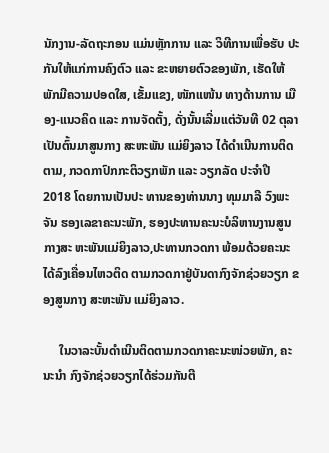ນັກງານ-ລັດຖະກອນ ແມ່ນຫຼັກການ ແລະ ວິທີການເພື່ອຮັບ ປະກັນໃຫ້ແກ່ການຄົງຕົວ ແລະ ຂະຫຍາຍຕົວຂອງພັກ, ເຮັດໃຫ້ພັກມີຄວາມປອດໃສ, ເຂັ້ມແຂງ, ໜັກແໜ້ນ ທາງດ້ານການ ເມືອງ-ແນວຄິດ ແລະ ການຈັດຕັ້ງ, ດັ່ງນັ້ນເລີ່ມແຕ່ວັນທີ 02 ຕຸລາເປັນຕົ້ນມາສູນກາງ ສະຫະພັນ ແມ່ຍິງລາວ ໄດ້ດໍາເນີນການຕິດຕາມ, ກວດກາປົກກະຕິວຽກພັກ ແລະ ວຽກລັດ ປະຈໍາປີ 2018 ໂດຍການເປັນປະ ທານຂອງທ່ານນາງ ທຸມມາລີ ວົງພະຈັນ ຮອງເລຂາຄະນະພັກ, ຮອງປະທານຄະນະບໍລິຫານງານສູນກາງສະ ຫະພັນແມ່ຍິງລາວ,ປະທານກວດກາ ພ້ອມດ້ວຍຄະນະ ໄດ້ລົງເຄື່ອນໄຫວຕິດ ຕາມກວດກາຢູ່ບັນດາກົງຈັກຊ່ວຍວຽກ ຂອງສູນກາງ ສະຫະພັນ ແມ່ຍິງລາວ.

     ໃນວາລະບັ້ນດໍາເນີນຕິດຕາມກວດກາຄະນະໜ່ວຍພັກ, ຄະນະນໍາ ກົງຈັກຊ່ວຍວຽກໄດ້ຮ່ວມກັນຕີ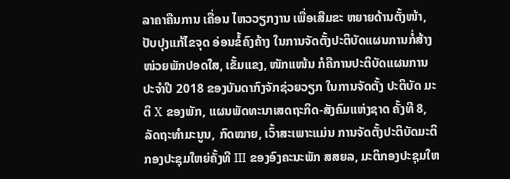ລາຄາຄືນການ ເຄື່ອນ ໄຫວວຽກງານ ເພື່ອເສີມຂະ ຫຍາຍດ້ານຕັ້ງໜ້າ, ປັບປຸງແກ້ໄຂຈຸດ ອ່ອນຂໍ້ຄົງຄ້າງ ໃນການຈັດຕັ້ງປະຕິບັດແຜນການກໍ່ສ້າງໜ່ວຍພັກປອດໃສ, ເຂັ້ມແຂງ, ໜັກແໜ້ນ ກໍຄືການປະຕິບັດແຜນການປະຈໍາປີ 2018 ຂອງບັນດາກົງຈັກຊ່ວຍວຽກ ໃນການຈັດຕັ້ງ ປະຕິບັດ ມະຕິ X ຂອງພັກ, ແຜນພັດທະນາເສດຖະກິດ-ສັງຄົມແຫ່ງຊາດ ຄັ້ງທີ 8, ລັດຖະທໍາມະນູນ, ກົດໝາຍ, ເວົ້າສະເພາະແມ່ນ ການຈັດຕັ້ງປະຕິບັດມະຕິກອງປະຊຸມໃຫຍ່ຄັ້ງທີ III ຂອງອົງຄະນະພັກ ສສຍລ, ມະຕິກອງປະຊຸມໃຫ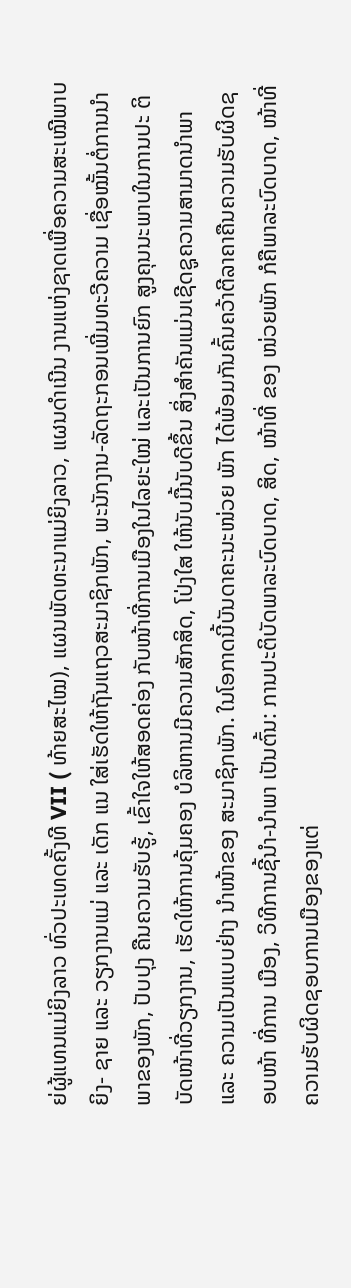ຍ່ຜູ້ແທນແມ່ຍິງລາວ ທົ່ວປະເທດຄັ້ງທີ VII ( ທ້າຍສະໄໝ), ແຜນພັດທະນາແມ່ຍິງລາວ, ແຜນດໍາເນີນ ງານແຫ່ງຊາດເພື່ອຄວາມສະເໝີພາບຍິງ- ຊາຍ ແລະ ວຽກງານແມ່ ແລະ ເດັກ ແນ ໃສ່ເຮັດໃຫ້ຖັນແຖວສະມາຊິກພັກ, ພະນັກງານ-ລັດຖະກອນເພີ່ມທະວີຄວາມ ເຊື່ອໝັ້ນຕໍ່ການນໍາພາຂອງພັກ, ປັບປຸງ ຄືນຄວາມຮັບຮູ້, ເຂົ້າໃຈໃຫ້ສອດຄ່ອງ ກັບໜ້າທີ່ການເມືອງໃນໄລຍະໃໝ່ ແລະເປັນການຍົກ ສູງຄຸນນະພາບໃນການປະ ຕິບັດໜ້າທີ່ວຽກງານ, ເຮັດໃຫ້ການຄຸ້ມຄອງ ບໍລິຫານມີຄວາມສັກສິດ, ໂປ່ງໃສ ໃຫ້ນັບມື້ນັບດີຂຶ້ນ ສິ່ງສໍາຄັນແມ່ນເຊີດຊູຄວາມສາມາດນໍາພາ ແລະ ຄວາມເປັນແບບຢ່າງ ນຳໜ້າຂອງ ສະມາຊິກພັກ. ໃນໂອກາດນີ້ບັນດາຄະນະໜ່ວຍ ພັກ ໄດ້ພ້ອມກັນຄົ້ນຄວ້າຕີລາຄາຄືນຄວາມຮັບຜິດຊອບໜ້າ ທີ່ການ ເມືອງ, ວິທີການຊີ້ນໍາ-ນໍາພາ ເປັນຕົ້ນ: ການປະຕິບັດພາລະບົດບາດ, ສິດ, ໜ້າທີ່ ຂອງ ໜ່ວຍພັກ ກໍຄືພາລະບົດບາດ, ໜ້າທີ່ຄວາມຮັບຜິດຊອບການເມືອງຂອງແຕ່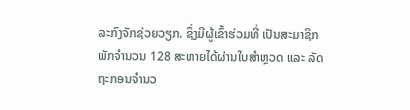ລະກົງຈັກຊ່ວຍວຽກ. ຊຶ່ງມີຜູ້ເຂົ້າຮ່ວມທີ່ ເປັນສະມາຊິກພັກຈໍານວນ 128 ສະຫາຍໄດ້ຜ່ານໃບສໍາຫຼວດ ແລະ ລັດຖະກອນຈໍານວ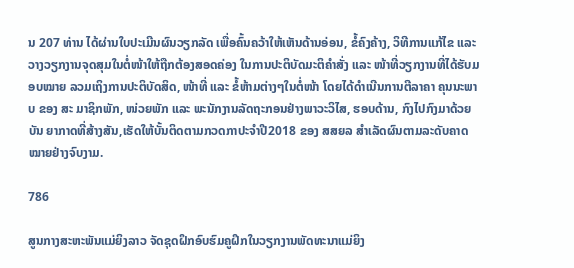ນ 207 ທ່ານ ໄດ້ຜ່ານໃບປະເມີນຜົນວຽກລັດ ເພື່ອຄົ້ນຄວ້າໃຫ້ເຫັນດ້ານອ່ອນ, ຂໍ້ຄົງຄ້າງ, ວິທີການແກ້ໄຂ ແລະ ວາງວຽກງານຈຸດສຸມໃນຕໍ່ໜ້າໃຫ້ຖືກຕ້ອງສອດຄ່ອງ ໃນການປະຕິບັດມະຕິຄໍາສັ່ງ ແລະ ໜ້າທີ່ວຽກງານທີ່ໄດ້ຮັບມອບໝາຍ ລວມເຖິງການປະຕິບັດສິດ, ໜ້າທີ່ ແລະ ຂໍ້ຫ້າມຕ່າງໆໃນຕໍ່ໜ້າ ໂດຍໄດ້ດຳເນີນການຕີລາຄາ ຄຸນນະພາບ ຂອງ ສະ ມາຊິກພັກ, ໜ່ວຍພັກ ແລະ ພະນັກງານລັດຖະກອນຢ່າງພາວະວິໄສ, ຮອບດ້ານ, ກົງໄປກົງມາດ້ວຍບັນ ຍາກາດທີ່ສ້າງສັນ,ເຮັດໃຫ້ບັ້ນຕິດຕາມກວດກາປະຈໍາປີ2018 ຂອງ ສສຍລ ສໍາເລັດຜົນຕາມລະດັບຄາດໝາຍຢ່າງຈົບງາມ.

786

ສູນກາງສະຫະພັນແມ່ຍິງລາວ ຈັດຊຸດຝຶກອົບຮົມຄູຝຶກໃນວຽກງານພັດທະນາແມ່ຍິງ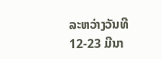ລະຫວ່າງວັນທີ 12-23 ມີນາ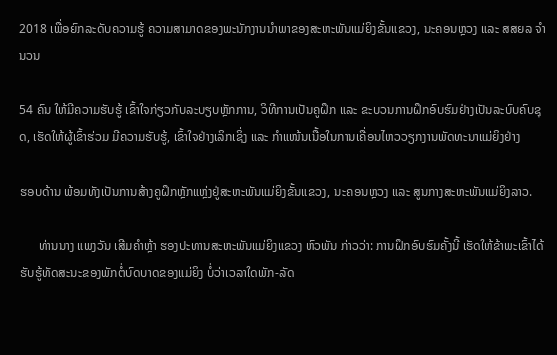2018 ເພື່ອຍົກລະດັບຄວາມຮູ້ ຄວາມສາມາດຂອງພະນັກງານນຳພາຂອງສະຫະພັນແມ່ຍິງຂັ້ນແຂວງ, ນະຄອນຫຼວງ ແລະ ສສຍລ ຈຳນວນ

54 ຄົນ ໃຫ້ມີຄວາມຮັບຮູ້ ເຂົ້າໃຈກ່ຽວກັບລະບຽບຫຼັກການ, ວິທີການເປັນຄູຝຶກ ແລະ ຂະບວນການຝຶກອົບຮົມຢ່າງເປັນລະບົບຄົບຊຸດ, ເຮັດໃຫ້ຜູ້ເຂົ້າຮ່ວມ ມີຄວາມຮັບຮູ້, ເຂົ້າໃຈຢ່າງເລິກເຊິ່ງ ແລະ ກຳແໜ້ນເນື້ອໃນການເຄື່ອນໄຫວວຽກງານພັດທະນາແມ່ຍິງຢ່າງ

ຮອບດ້ານ ພ້ອມທັງເປັນການສ້າງຄູຝຶກຫຼັກແຫຼ່ງຢູ່ສະຫະພັນແມ່ຍິງຂັ້ນແຂວງ, ນະຄອນຫຼວງ ແລະ ສູນກາງສະຫະພັນແມ່ຍິງລາວ.

      ທ່ານນາງ ແພງວັນ ເສີມຄຳຫຼ້າ ຮອງປະທານສະຫະພັນແມ່ຍິງແຂວງ ຫົວພັນ ກ່າວວ່າ: ການຝຶກອົບຮົມຄັ້ງນີ້ ເຮັດໃຫ້ຂ້າພະເຂົ້າໄດ້ຮັບຮູ້ທັດສະນະຂອງພັກຕໍ່ບົດບາດຂອງແມ່ຍິງ ບໍ່ວ່າເວລາໃດພັກ-ລັດ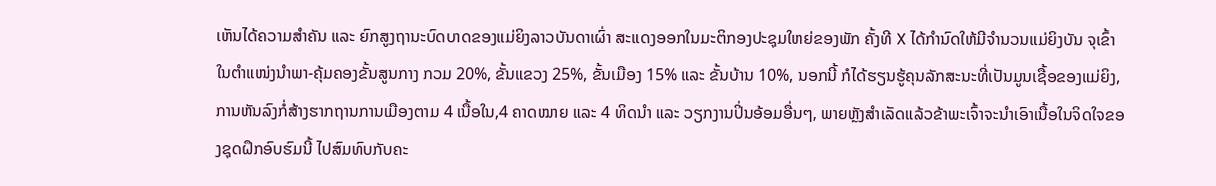ເຫັນໄດ້ຄວາມສຳຄັນ ແລະ ຍົກສູງຖານະບົດບາດຂອງແມ່ຍິງລາວບັນດາເຜົ່າ ສະແດງອອກໃນມະຕິກອງປະຊຸມໃຫຍ່ຂອງພັກ ຄັ້ງທີ X ໄດ້ກຳນົດໃຫ້ມີຈຳນວນແມ່ຍິງບັນ ຈຸເຂົ້າໃນຕຳແໜ່ງນຳພາ-ຄຸ້ມຄອງຂັ້ນສູນກາງ ກວມ 20%, ຂັ້ນແຂວງ 25%, ຂັ້ນເມືອງ 15% ແລະ ຂັ້ນບ້ານ 10%, ນອກນີ້ ກໍໄດ້ຮຽນຮູ້ຄຸນລັກສະນະທີ່ເປັນມູນເຊື້ອຂອງແມ່ຍິງ, ການຫັນລົງກໍ່ສ້າງຮາກຖານການເມືອງຕາມ 4 ເນື້ອໃນ,4 ຄາດໝາຍ ແລະ 4 ທິດນຳ ແລະ ວຽກງານປິ່ນອ້ອມອື່ນໆ‚ ພາຍຫຼັງສຳເລັດແລ້ວຂ້າພະເຈົ້າຈະນຳເອົາເນື້ອໃນຈິດໃຈຂອງຊຸດຝຶກອົບຮົມນີ້ ໄປສົມທົບກັບຄະ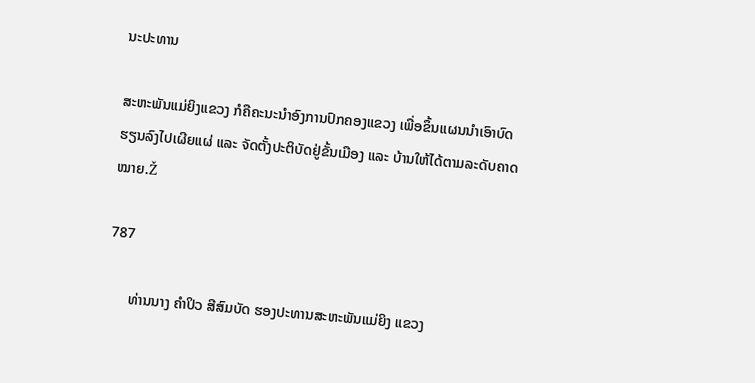ນະປະທານ

ສະຫະພັນແມ່ຍິງແຂວງ ກໍຄືຄະນະນຳອົງການປົກຄອງແຂວງ ເພື່ອຂຶ້ນແຜນນຳເອົາບົດຮຽນລົງໄປເຜີຍແຜ່ ແລະ ຈັດຕັ້ງປະຕິບັດຢູ່ຂັ້ນເມືອງ ແລະ ບ້ານໃຫ້ໄດ້ຕາມລະດັບຄາດໝາຍ.Ž

787

      ທ່ານນາງ ຄໍາປິວ ສີສົມບັດ ຮອງປະທານສະຫະພັນແມ່ຍິງ ແຂວງ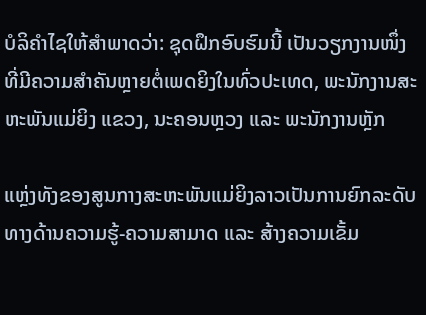ບໍລິຄໍາໄຊໃຫ້ສຳພາດວ່າ: ຊຸດຝຶກອົບຮົມນີ້ ເປັນວຽກງານໜຶ່ງທີ່ມີຄວາມສໍາຄັນຫຼາຍຕໍ່ເພດຍິງໃນທົ່ວປະເທດ, ພະນັກງານສະຫະພັນແມ່ຍິງ ແຂວງ, ນະຄອນຫຼວງ ແລະ ພະນັກງານຫຼັກ

ແຫຼ່ງທັງຂອງສູນກາງສະຫະພັນແມ່ຍິງລາວເປັນການຍົກລະດັບ ທາງດ້ານຄວາມຮູ້-ຄວາມສາມາດ ແລະ ສ້າງຄວາມເຂັ້ມ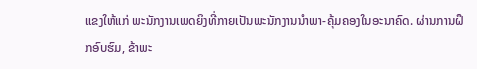ແຂງໃຫ້ແກ່ ພະນັກງານເພດຍິງທີ່ກາຍເປັນພະນັກງານນໍາພາ-ຄຸ້ມຄອງໃນອະນາຄົດ. ຜ່ານການຝຶກອົບຮົມ, ຂ້າພະ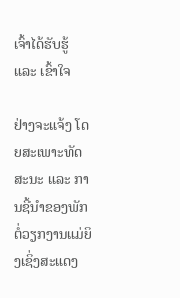ເຈົ້າໄດ້ຮັບຮູ້ ແລະ ເຂົ້າໃຈ

ຢ່າງຈະແຈ້ງ ໂດຍສະເພາະທັດສະນະ ແລະ ການຊີ້ນໍາຂອງພັກຕໍ່ວຽກງານແມ່ຍິງເຊິ່ງສະແດງ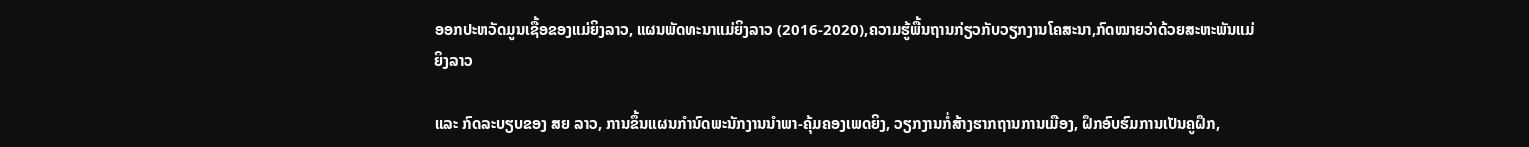ອອກປະຫວັດມູນເຊື້ອຂອງແມ່ຍິງລາວ, ແຜນພັດທະນາແມ່ຍິງລາວ (2016-2020),ຄວາມຮູ້ພື້ນຖານກ່ຽວກັບວຽກງານໂຄສະນາ,ກົດໝາຍວ່າດ້ວຍສະຫະພັນແມ່ຍິງລາວ

ແລະ ກົດລະບຽບຂອງ ສຍ ລາວ, ການຂຶ້ນແຜນກໍານົດພະນັກງານນໍາພາ-ຄຸ້ມຄອງເພດຍິງ, ວຽກງານກໍ່ສ້າງຮາກຖານການເມືອງ, ຝຶກອົບຮົມການເປັນຄູຝຶກ,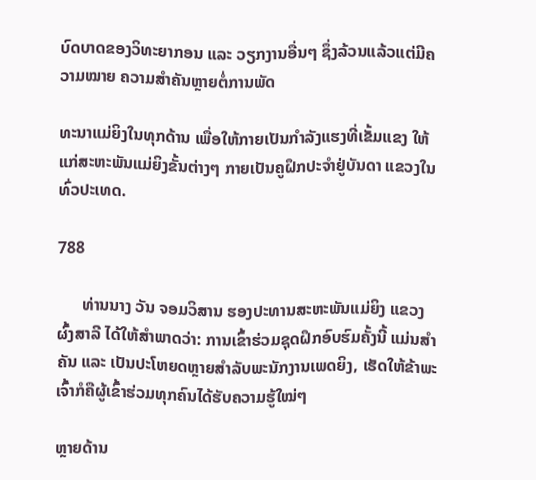ບົດບາດຂອງວິທະຍາກອນ ແລະ ວຽກງານອື່ນໆ ຊຶ່ງລ້ວນແລ້ວແຕ່ມີຄວາມໝາຍ ຄວາມສໍາຄັນຫຼາຍຕໍ່ການພັດ

ທະນາແມ່ຍິງໃນທຸກດ້ານ ເພື່ອໃຫ້ກາຍເປັນກໍາລັງແຮງທີ່ເຂັ້ມແຂງ ໃຫ້ແກ່ສະຫະພັນແມ່ຍິງຂັ້ນຕ່າງໆ ກາຍເປັນຄູຝຶກປະຈໍາຢູ່ບັນດາ ແຂວງໃນທົ່ວປະເທດ.

788

      ທ່ານນາງ ວັນ ຈອມວິສານ ຮອງປະທານສະຫະພັນແມ່ຍິງ ແຂວງຜົ້ງສາລີ ໄດ້ໃຫ້ສຳພາດວ່າ: ການເຂົ້າຮ່ວມຊຸດຝຶກອົບຮົມຄັ້ງນີ້ ແມ່ນສຳຄັນ ແລະ ເປັນປະໂຫຍດຫຼາຍສຳລັບພະນັກງານເພດຍິງ, ເຮັດໃຫ້ຂ້າພະເຈົ້າກໍຄືຜູ້ເຂົ້າຮ່ວມທຸກຄົນໄດ້ຮັບຄວາມຮູ້ໃໝ່ໆ

ຫຼາຍດ້ານ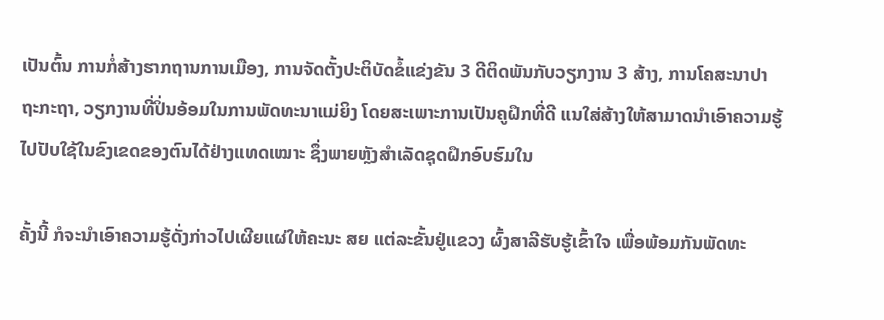ເປັນຕົ້ນ ການກໍ່ສ້າງຮາກຖານການເມືອງ, ການຈັດຕັ້ງປະຕິບັດຂໍ້ແຂ່ງຂັນ 3 ດີຕິດພັນກັບວຽກງານ 3 ສ້າງ, ການໂຄສະນາປາຖະກະຖາ, ວຽກງານທີ່ປິ່ນອ້ອມໃນການພັດທະນາແມ່ຍິງ ໂດຍສະເພາະການເປັນຄູຝຶກທີ່ດີ ແນໃສ່ສ້າງໃຫ້ສາມາດນຳເອົາຄວາມຮູ້ໄປປັບໃຊ້ໃນຂົງເຂດຂອງຕົນໄດ້ຢ່າງແທດເໝາະ ຊຶ່ງພາຍຫຼັງສຳເລັດຊຸດຝຶກອົບຮົມໃນ

ຄັ້ງນີ້ ກໍຈະນຳເອົາຄວາມຮູ້ດັ່ງກ່າວໄປເຜີຍແຜ່ໃຫ້ຄະນະ ສຍ ແຕ່ລະຂັ້ນຢູ່ແຂວງ ຜົ້ງສາລີຮັບຮູ້ເຂົ້າໃຈ ເພື່ອພ້ອມກັນພັດທະ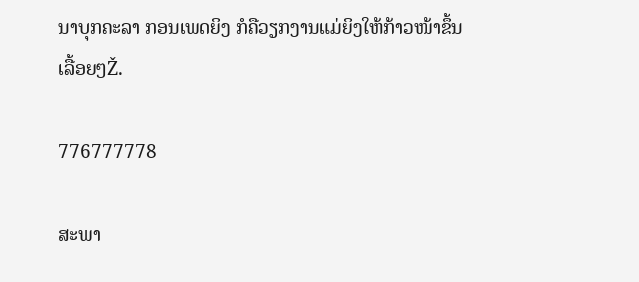ນາບຸກຄະລາ ກອນເພດຍິງ ກໍຄືວຽກງານແມ່ຍິງໃຫ້ກ້າວໜ້າຂຶ້ນເລື້ອຍໆŽ.

776777778

ສະພາ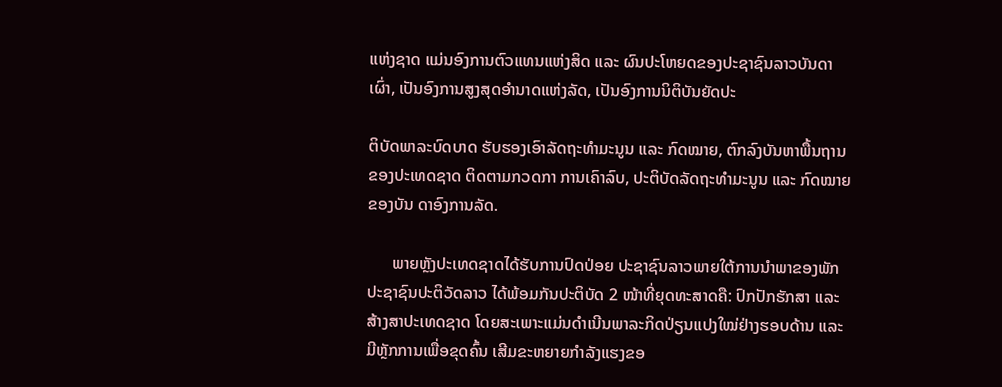ແຫ່ງຊາດ ແມ່ນອົງການຕົວແທນແຫ່ງສິດ ແລະ ຜົນປະໂຫຍດຂອງປະຊາຊົນລາວບັນດາເຜົ່າ, ເປັນອົງການສູງສຸດອໍານາດແຫ່ງລັດ, ເປັນອົງການນິຕິບັນຍັດປະ

ຕິບັດພາລະບົດບາດ ຮັບຮອງເອົາລັດຖະທໍາມະນູນ ແລະ ກົດໝາຍ, ຕົກລົງບັນຫາພື້ນຖານຂອງປະເທດຊາດ ຕິດຕາມກວດກາ ການເຄົາລົບ, ປະຕິບັດລັດຖະທໍາມະນູນ ແລະ ກົດໝາຍຂອງບັນ ດາອົງການລັດ.

      ພາຍຫຼັງປະເທດຊາດໄດ້ຮັບການປົດປ່ອຍ ປະຊາຊົນລາວພາຍໃຕ້ການນໍາພາຂອງພັກປະຊາຊົນປະຕິວັດລາວ ໄດ້ພ້ອມກັນປະຕິບັດ 2 ໜ້າທີ່ຍຸດທະສາດຄື: ປົກປັກຮັກສາ ແລະ ສ້າງສາປະເທດຊາດ ໂດຍສະເພາະແມ່ນດໍາເນີນພາລະກິດປ່ຽນແປງໃໝ່ຢ່າງຮອບດ້ານ ແລະ ມີຫຼັກການເພື່ອຂຸດຄົ້ນ ເສີມຂະຫຍາຍກໍາລັງແຮງຂອ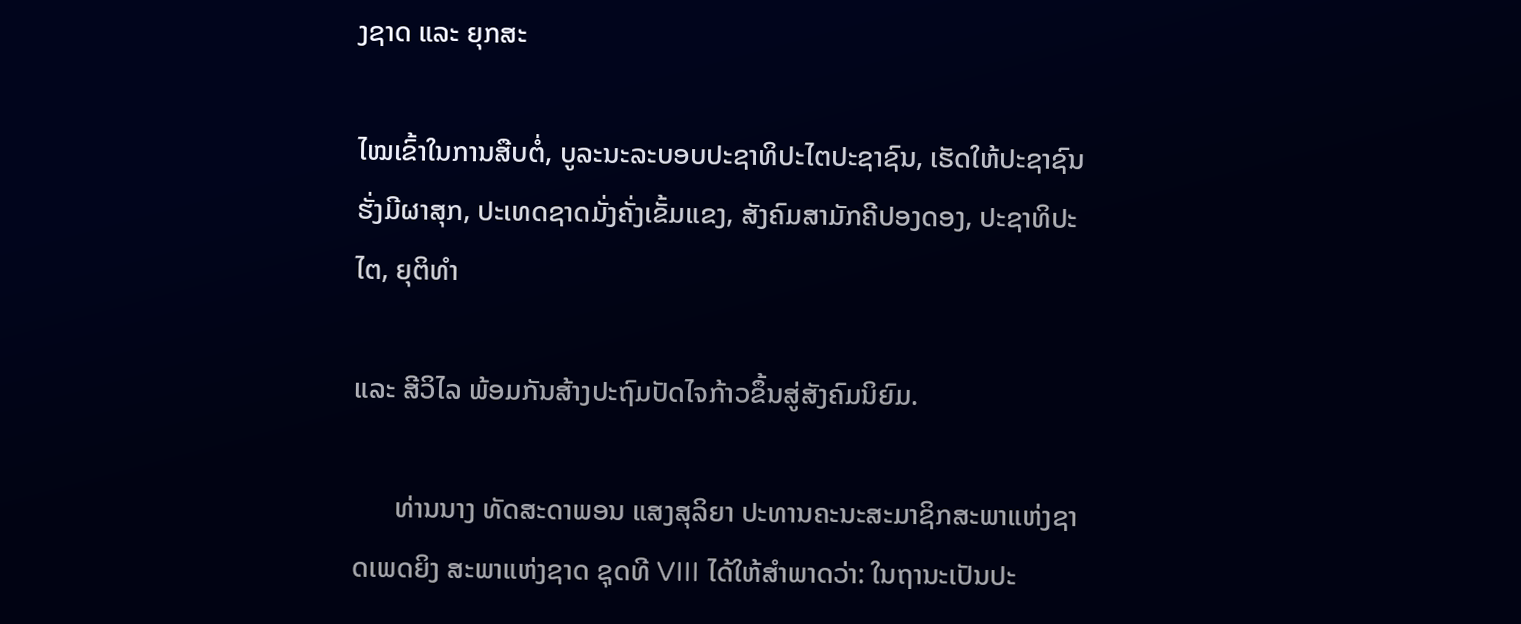ງຊາດ ແລະ ຍຸກສະ

ໄໝເຂົ້າໃນການສືບຕໍ່, ບູລະນະລະບອບປະຊາທິປະໄຕປະຊາຊົນ, ເຮັດໃຫ້ປະຊາຊົນຮັ່ງມີຜາສຸກ, ປະເທດຊາດມັ່ງຄັ່ງເຂັ້ມແຂງ, ສັງຄົມສາມັກຄີປອງດອງ, ປະຊາທິປະໄຕ, ຍຸຕິທໍາ

ແລະ ສີວິໄລ ພ້ອມກັນສ້າງປະຖົມປັດໄຈກ້າວຂຶ້ນສູ່ສັງຄົມນິຍົມ.

      ທ່ານນາງ ທັດສະດາພອນ ແສງສຸລິຍາ ປະທານຄະນະສະມາຊິກສະພາແຫ່ງຊາດເພດຍິງ ສະພາແຫ່ງຊາດ ຊຸດທີ VIII ໄດ້ໃຫ້ສໍາພາດວ່າ: ໃນຖານະເປັນປະ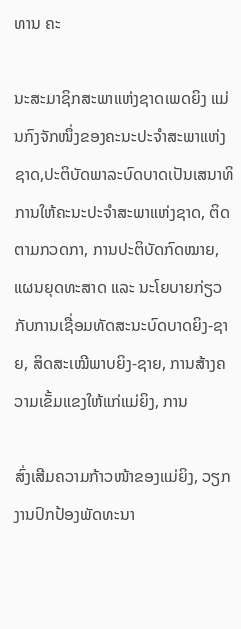ທານ ຄະ

ນະສະມາຊິກສະພາແຫ່ງຊາດເພດຍິງ ແມ່ນກົງຈັກໜຶ່ງຂອງຄະນະປະຈໍາສະພາແຫ່ງຊາດ,ປະຕິບັດພາລະບົດບາດເປັນເສນາທິການໃຫ້ຄະນະປະຈໍາສະພາແຫ່ງຊາດ, ຕິດຕາມກວດກາ, ການປະຕິບັດກົດໝາຍ, ແຜນຍຸດທະສາດ ແລະ ນະໂຍບາຍກ່ຽວກັບການເຊື່ອມທັດສະນະບົດບາດຍິງ-ຊາຍ, ສິດສະເໝີພາບຍິງ-ຊາຍ, ການສ້າງຄວາມເຂັ້ມແຂງໃຫ້ແກ່ແມ່ຍິງ, ການ

ສົ່ງເສີມຄວາມກ້າວໜ້າຂອງແມ່ຍິງ, ວຽກງານປົກປ້ອງພັດທະນາ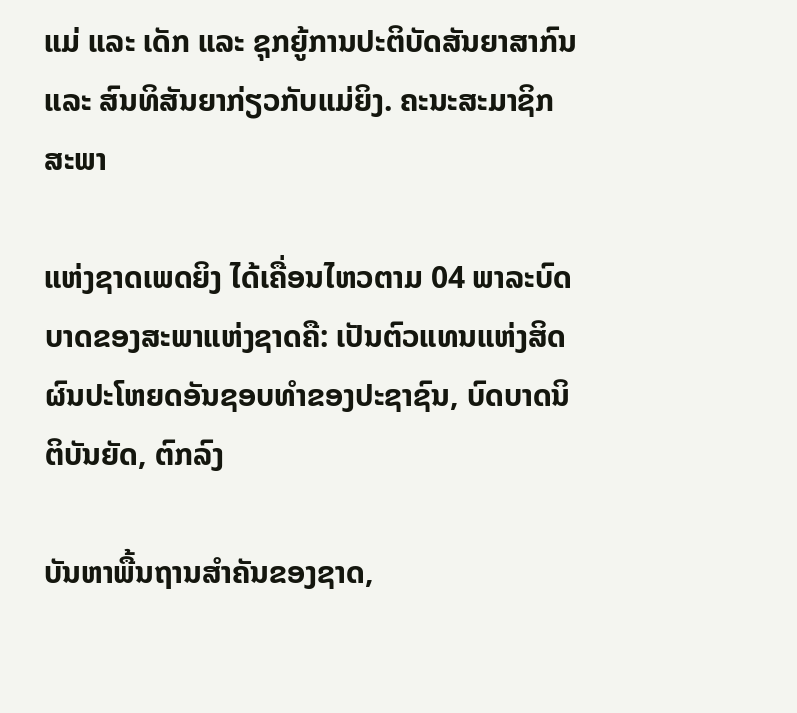ແມ່ ແລະ ເດັກ ແລະ ຊຸກຍູ້ການປະຕິບັດສັນຍາສາກົນ ແລະ ສົນທິສັນຍາກ່ຽວກັບແມ່ຍິງ. ຄະນະສະມາຊິກສະພາ

ແຫ່ງຊາດເພດຍິງ ໄດ້ເຄື່ອນໄຫວຕາມ 04 ພາລະບົດບາດຂອງສະພາແຫ່ງຊາດຄື: ເປັນຕົວແທນແຫ່ງສິດຜົນປະໂຫຍດອັນຊອບທໍາຂອງປະຊາຊົນ, ບົດບາດນິຕິບັນຍັດ, ຕົກລົງ

ບັນຫາພື້ນຖານສໍາຄັນຂອງຊາດ,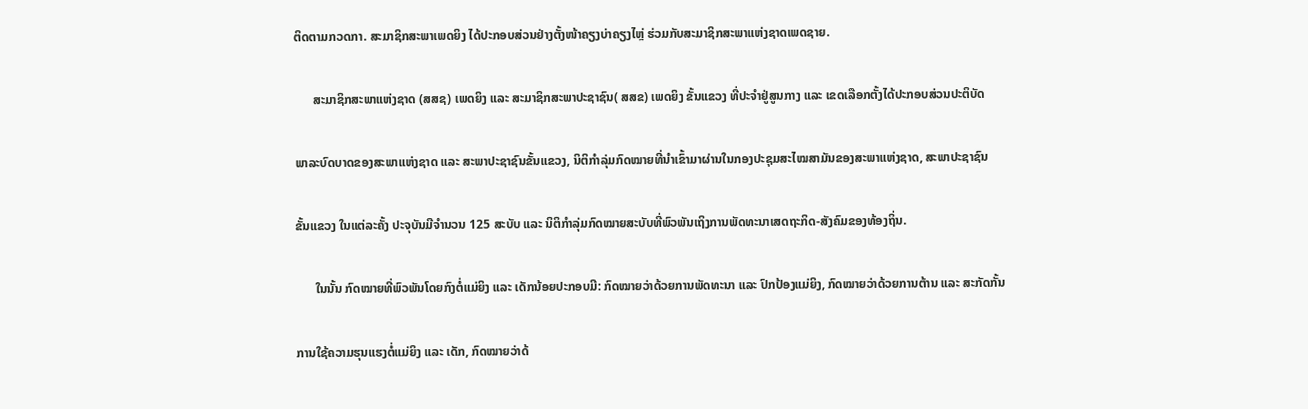ຕິດຕາມກວດກາ. ສະມາຊິກສະພາເພດຍິງ ໄດ້ປະກອບສ່ວນຢ່າງຕັ້ງໜ້າຄຽງບ່າຄຽງໄຫຼ່ ຮ່ວມກັບສະມາຊິກສະພາແຫ່ງຊາດເພດຊາຍ.

      ສະມາຊິກສະພາແຫ່ງຊາດ (ສສຊ) ເພດຍິງ ແລະ ສະມາຊິກສະພາປະຊາຊົນ( ສສຂ) ເພດຍິງ ຂັ້ນແຂວງ ທີ່ປະຈໍາຢູ່ສູນກາງ ແລະ ເຂດເລືອກຕັ້ງໄດ້ປະກອບສ່ວນປະຕິບັດ

ພາລະບົດບາດຂອງສະພາແຫ່ງຊາດ ແລະ ສະພາປະຊາຊົນຂັ້ນແຂວງ, ນິຕິກໍາລຸ່ມກົດໝາຍທີ່ນໍາເຂົ້າມາຜ່ານໃນກອງປະຊຸມສະໄໝສາມັນຂອງສະພາແຫ່ງຊາດ, ສະພາປະຊາຊົນ

ຂັ້ນແຂວງ ໃນແຕ່ລະຄັ້ງ ປະຈຸບັນມີຈໍານວນ 125 ສະບັບ ແລະ ນິຕິກໍາລຸ່ມກົດໝາຍສະບັບທີ່ພົວພັນເຖິງການພັດທະນາເສດຖະກິດ-ສັງຄົມຂອງທ້ອງຖິ່ນ.

      ໃນນັ້ນ ກົດໝາຍທີ່ພົວພັນໂດຍກົງຕໍ່ແມ່ຍິງ ແລະ ເດັກນ້ອຍປະກອບມີ: ກົດໝາຍວ່າດ້ວຍການພັດທະນາ ແລະ ປົກປ້ອງແມ່ຍິງ, ກົດໝາຍວ່າດ້ວຍການຕ້ານ ແລະ ສະກັດກັ້ນ

ການໃຊ້ຄວາມຮຸນແຮງຕໍ່ແມ່ຍິງ ແລະ ເດັກ, ກົດໝາຍວ່າດ້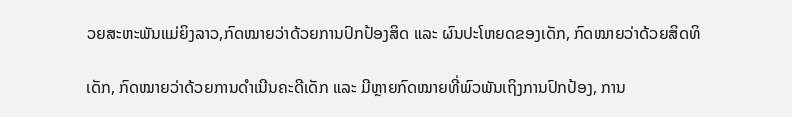ວຍສະຫະພັນແມ່ຍິງລາວ,ກົດໝາຍວ່າດ້ວຍການປົກປ້ອງສິດ ແລະ ຜົນປະໂຫຍດຂອງເດັກ, ກົດໝາຍວ່າດ້ວຍສິດທິ

ເດັກ, ກົດໝາຍວ່າດ້ວຍການດໍາເນີນຄະດີເດັກ ແລະ ມີຫຼາຍກົດໝາຍທີ່ພົວພັນເຖິງການປົກປ້ອງ, ການ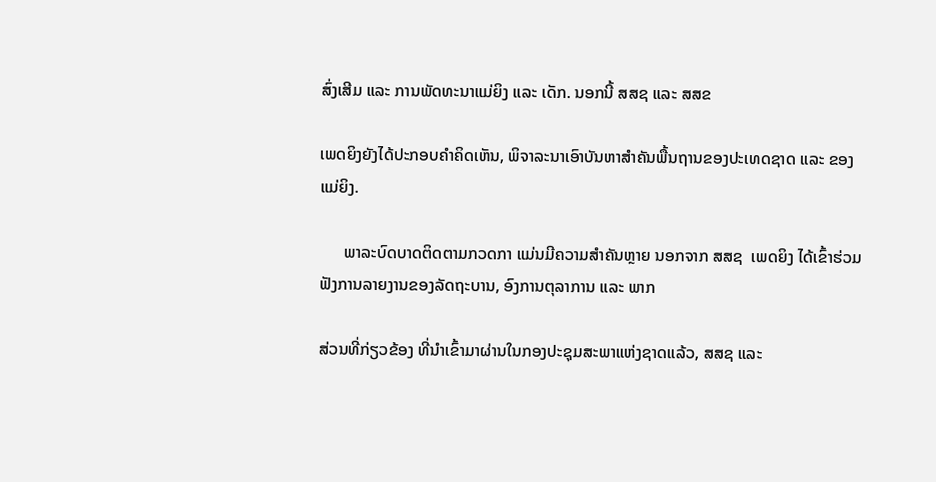ສົ່ງເສີມ ແລະ ການພັດທະນາແມ່ຍິງ ແລະ ເດັກ. ນອກນີ້ ສສຊ ແລະ ສສຂ

ເພດຍິງຍັງໄດ້ປະກອບຄໍາຄິດເຫັນ, ພິຈາລະນາເອົາບັນຫາສໍາຄັນພື້ນຖານຂອງປະເທດຊາດ ແລະ ຂອງແມ່ຍິງ.

      ພາລະບົດບາດຕິດຕາມກວດກາ ແມ່ນມີຄວາມສໍາຄັນຫຼາຍ ນອກຈາກ ສສຊ  ເພດຍິງ ໄດ້ເຂົ້າຮ່ວມຟັງການລາຍງານຂອງລັດຖະບານ, ອົງການຕຸລາການ ແລະ ພາກ

ສ່ວນທີ່ກ່ຽວຂ້ອງ ທີ່ນໍາເຂົ້າມາຜ່ານໃນກອງປະຊຸມສະພາແຫ່ງຊາດແລ້ວ, ສສຊ ແລະ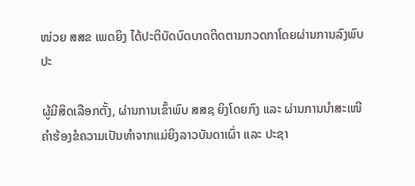ໜ່ວຍ ສສຂ ເພດຍິງ ໄດ້ປະຕິບັດບົດບາດຕິດຕາມກວດກາໂດຍຜ່ານການລົງພົບປະ

ຜູ້ມີສິດເລືອກຕັ້ງ, ຜ່ານການເຂົ້າພົບ ສສຊ ຍິງໂດຍກົງ ແລະ ຜ່ານການນໍາສະເໜີຄໍາຮ້ອງຂໍຄວາມເປັນທໍາຈາກແມ່ຍິງລາວບັນດາເຜົ່າ ແລະ ປະຊາ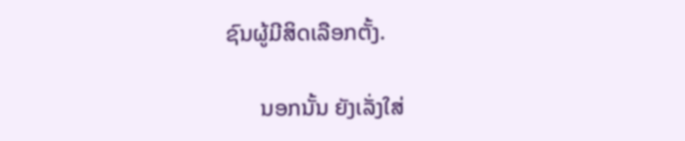ຊົນຜູ້ມີສິດເລືອກຕັ້ງ.

      ນອກນັ້ນ ຍັງເລັ່ງໃສ່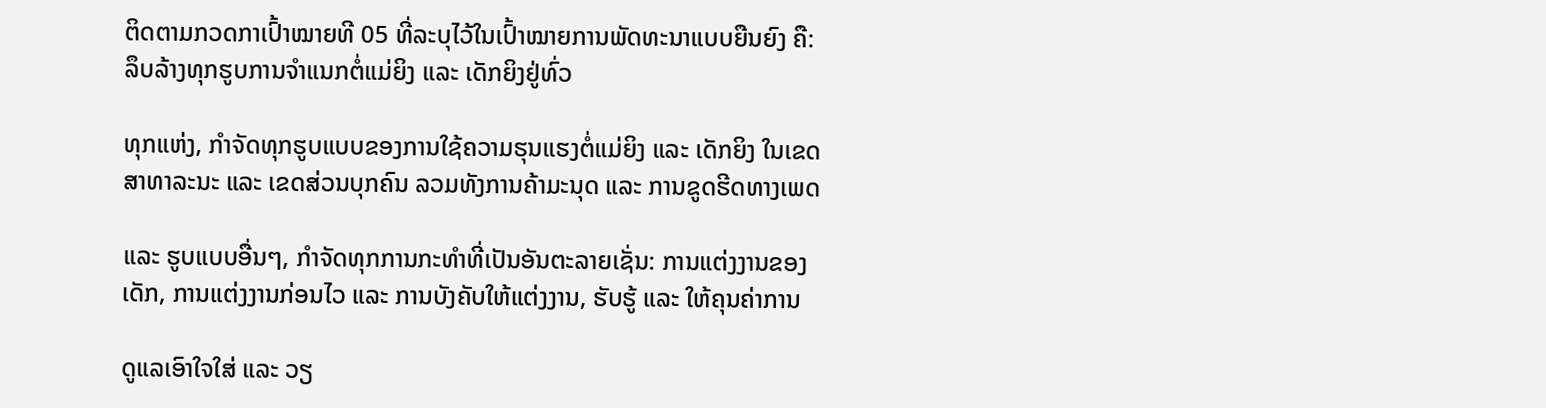ຕິດຕາມກວດກາເປົ້າໝາຍທີ 05 ທີ່ລະບຸໄວ້ໃນເປົ້າໝາຍການພັດທະນາແບບຍືນຍົງ ຄື: ລຶບລ້າງທຸກຮູບການຈໍາແນກຕໍ່ແມ່ຍິງ ແລະ ເດັກຍິງຢູ່ທົ່ວ

ທຸກແຫ່ງ, ກໍາຈັດທຸກຮູບແບບຂອງການໃຊ້ຄວາມຮຸນແຮງຕໍ່ແມ່ຍິງ ແລະ ເດັກຍິງ ໃນເຂດສາທາລະນະ ແລະ ເຂດສ່ວນບຸກຄົນ ລວມທັງການຄ້າມະນຸດ ແລະ ການຂູດຮີດທາງເພດ

ແລະ ຮູບແບບອື່ນໆ, ກໍາຈັດທຸກການກະທໍາທີ່ເປັນອັນຕະລາຍເຊັ່ນ: ການແຕ່ງງານຂອງເດັກ, ການແຕ່ງງານກ່ອນໄວ ແລະ ການບັງຄັບໃຫ້ແຕ່ງງານ, ຮັບຮູ້ ແລະ ໃຫ້ຄຸນຄ່າການ

ດູແລເອົາໃຈໃສ່ ແລະ ວຽ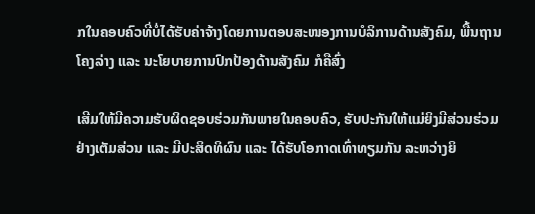ກໃນຄອບຄົວທີ່ບໍ່ໄດ້ຮັບຄ່າຈ້າງໂດຍການຕອບສະໜອງການບໍລິການດ້ານສັງຄົມ, ພື້ນຖານໂຄງລ່າງ ແລະ ນະໂຍບາຍການປົກປ້ອງດ້ານສັງຄົມ ກໍຄືສົ່ງ

ເສີມໃຫ້ມີຄວາມຮັບຜິດຊອບຮ່ວມກັນພາຍໃນຄອບຄົວ, ຮັບປະກັນໃຫ້ແມ່ຍິງມີສ່ວນຮ່ວມຢ່າງເຕັມສ່ວນ ແລະ ມີປະສິດທິຜົນ ແລະ ໄດ້ຮັບໂອກາດເທົ່າທຽມກັນ ລະຫວ່າງຍິ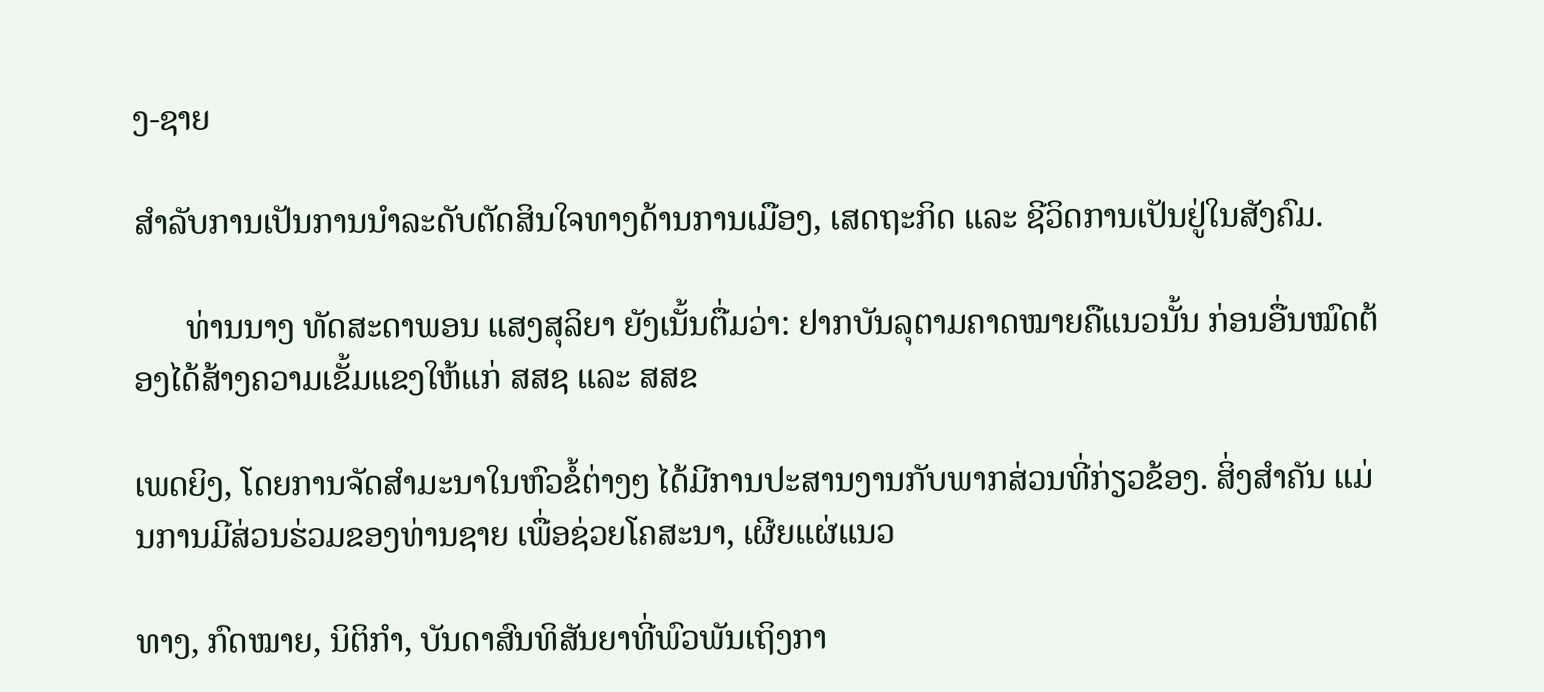ງ-ຊາຍ

ສໍາລັບການເປັນການນໍາລະດັບຕັດສິນໃຈທາງດ້ານການເມືອງ, ເສດຖະກິດ ແລະ ຊີວິດການເປັນຢູ່ໃນສັງຄົມ.

      ທ່ານນາງ ທັດສະດາພອນ ແສງສຸລິຍາ ຍັງເນັ້ນຕື່ມວ່າ: ຢາກບັນລຸຕາມຄາດໝາຍຄືແນວນັ້ນ ກ່ອນອື່ນໝົດຕ້ອງໄດ້ສ້າງຄວາມເຂັ້ມແຂງໃຫ້ແກ່ ສສຊ ແລະ ສສຂ

ເພດຍິງ, ໂດຍການຈັດສໍາມະນາໃນຫົວຂໍ້ຕ່າງໆ ໄດ້ມີການປະສານງານກັບພາກສ່ວນທີ່ກ່ຽວຂ້ອງ. ສິ່ງສໍາຄັນ ແມ່ນການມີສ່ວນຮ່ວມຂອງທ່ານຊາຍ ເພື່ອຊ່ວຍໂຄສະນາ, ເຜີຍແຜ່ແນວ

ທາງ, ກົດໝາຍ, ນິຕິກໍາ, ບັນດາສົນທິສັນຍາທີ່ພົວພັນເຖິງກາ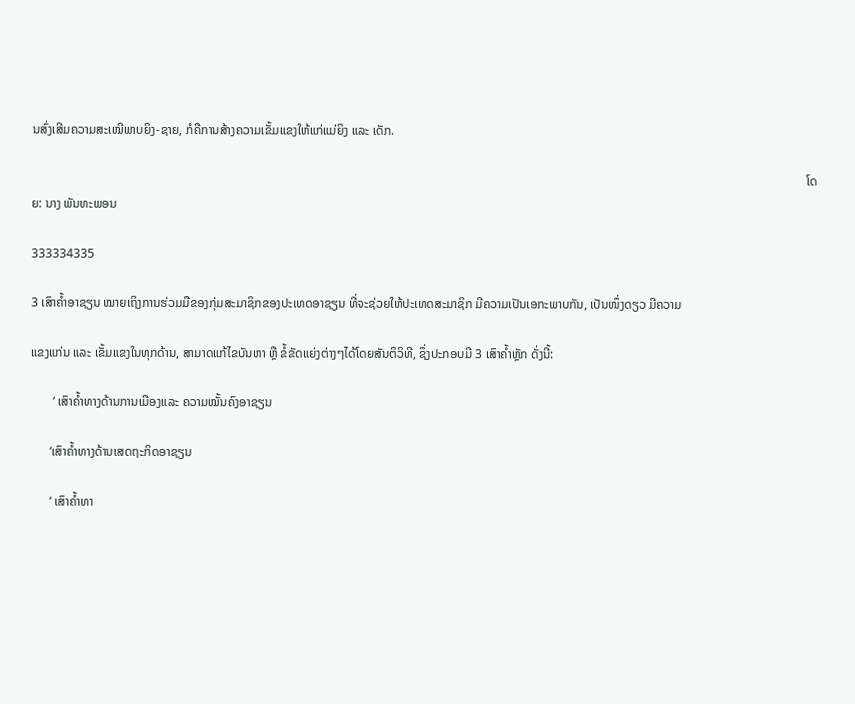ນສົ່ງເສີມຄວາມສະເໝີພາບຍິງ-ຊາຍ, ກໍຄືການສ້າງຄວາມເຂັ້ມແຂງໃຫ້ແກ່ແມ່ຍິງ ແລະ ເດັກ.

                                                                                                                                                                                                                                                        ໂດຍ: ນາງ ພັນທະພອນ

333334335

3 ເສົາຄ້ຳອາຊຽນ ໝາຍເຖິງການຮ່ວມມືຂອງກຸ່ມສະມາຊິກຂອງປະເທດອາຊຽນ ທີ່ຈະຊ່ວຍໃຫ້ປະເທດສະມາຊິກ ມີຄວາມເປັນເອກະພາບກັນ, ເປັນໜຶ່ງດຽວ ມີຄວາມ

ແຂງແກ່ນ ແລະ ເຂັ້ມແຂງໃນທຸກດ້ານ, ສາມາດແກ້ໄຂບັນຫາ ຫຼື ຂໍ້ຂັດແຍ່ງຕ່າງໆໄດ້ໂດຍສັນຕິວິທີ, ຊຶ່ງປະກອບມີ 3 ເສົາຄ້ຳຫຼັກ ດັ່ງນີ້:

       ‘ ເສົາຄ້ຳທາງດ້ານການເມືອງແລະ ຄວາມໝັ້ນຄົງອາຊຽນ

      ‘ເສົາຄ້ຳທາງດ້ານເສດຖະກິດອາຊຽນ

      ‘ ເສົາຄ້ຳທາ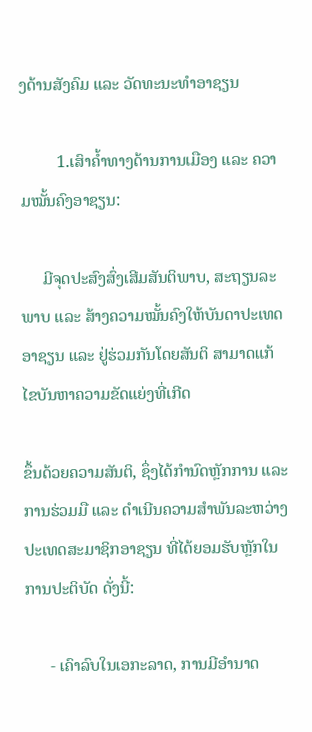ງດ້ານສັງຄົມ ແລະ ວັດທະນະທຳອາຊຽນ

         1.ເສົາຄ້ຳທາງດ້ານການເມືອງ ແລະ ຄວາມໝັ້ນຄົງອາຊຽນ:

     ມີຈຸດປະສົງສົ່ງເສີມສັນຕິພາບ, ສະຖຽນລະພາບ ແລະ ສ້າງຄວາມໝັ້ນຄົງໃຫ້ບັນດາປະເທດອາຊຽນ ແລະ ຢູ່ຮ່ວມກັນໂດຍສັນຕິ ສາມາດແກ້ໄຂບັນຫາຄວາມຂັດແຍ່ງທີ່ເກີດ

ຂຶ້ນດ້ວຍຄວາມສັນຕິ, ຊຶ່ງໄດ້ກຳນົດຫຼັກການ ແລະ ການຮ່ວມມື ແລະ ດຳເນີນຄວາມສຳພັນລະຫວ່າງປະເທດສະມາຊິກອາຊຽນ ທີ່ໄດ້ຍອມຮັບຫຼັກໃນການປະຕິບັດ ດັ່ງນີ້:

      - ເຄົາລົບໃນເອກະລາດ, ການມີອຳນາດ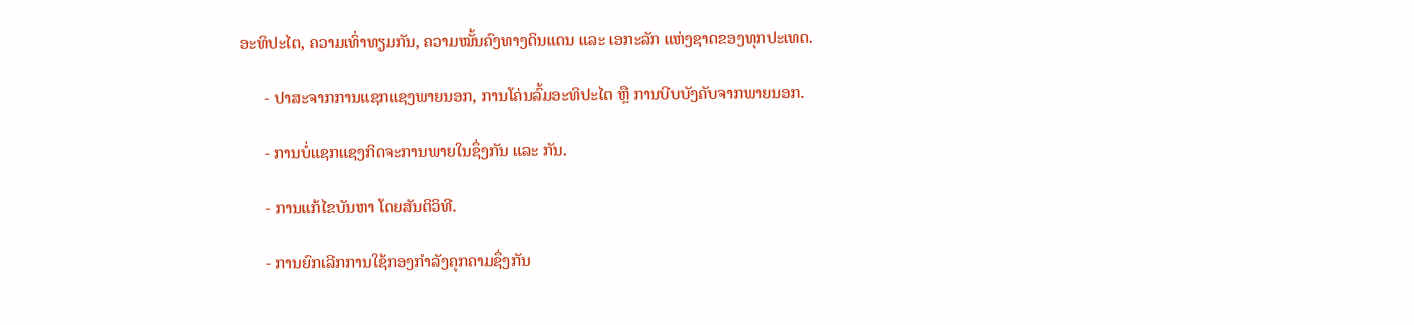ອະທິປະໄຕ, ຄວາມເທົ່າທຽມກັນ, ຄວາມໝັ້ນຄົງທາງດິນແດນ ແລະ ເອກະລັກ ແຫ່ງຊາດຂອງທຸກປະເທດ.

      - ປາສະຈາກການແຊກແຊງພາຍນອກ, ການໂຄ່ນລົ້ມອະທິປະໄຕ ຫຼື ການບີບບັງຄັບຈາກພາຍນອກ.

      - ການບໍ່ແຊກແຊງກິດຈະການພາຍໃນຊຶ່ງກັນ ແລະ ກັນ.

      - ການແກ້ໄຂບັນຫາ ໂດຍສັນຕິວິທີ.

      - ການຍົກເລີກການໃຊ້ກອງກຳລັງຄຸກຄາມຊຶ່ງກັນ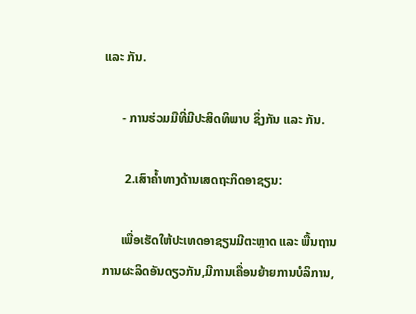ແລະ ກັນ.

      - ການຮ່ວມມືທີ່ມີປະສິດທິພາບ ຊຶ່ງກັນ ແລະ ກັນ.

       2.ເສົາຄ້ຳທາງດ້ານເສດຖະກິດອາຊຽນ:

      ເພື່ອເຮັດໃຫ້ປະເທດອາຊຽນມີຕະຫຼາດ ແລະ ພື້ນຖານການຜະລິດອັນດຽວກັນ,ມີການເຄື່ອນຍ້າຍການບໍລິການ,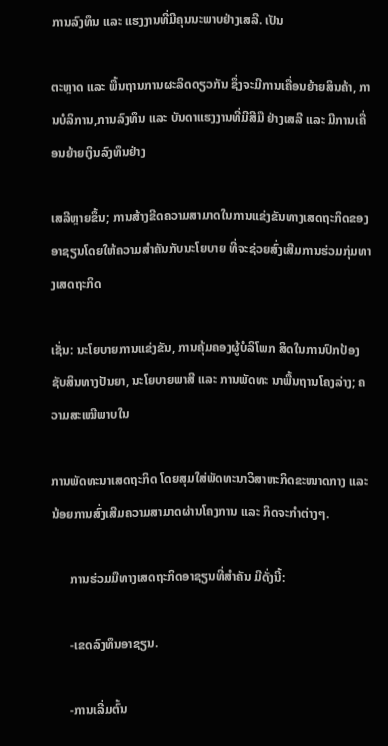ການລົງທຶນ ແລະ ແຮງງານທີ່ມີຄຸນນະພາບຢ່າງເສລີ. ເປັນ

ຕະຫຼາດ ແລະ ພື້ນຖານການຜະລິດດຽວກັນ ຊຶ່ງຈະມີການເຄື່ອນຍ້າຍສິນຄ້າ, ການບໍລິການ,ການລົງທຶນ ແລະ ບັນດາແຮງງານທີ່ມີສີມື ຢ່າງເສລີ ແລະ ມີການເຄື່ອນຍ້າຍເງິນລົງທຶນຢ່າງ

ເສລີຫຼາຍຂຶ້ນ; ການສ້າງຂີດຄວາມສາມາດໃນການແຂ່ງຂັນທາງເສດຖະກິດຂອງອາຊຽນໂດຍໃຫ້ຄວາມສຳຄັນກັບນະໂຍບາຍ ທີ່ຈະຊ່ວຍສົ່ງເສີມການຮ່ວມກຸ່ມທາງເສດຖະກິດ

ເຊັ່ນ: ນະໂຍບາຍການແຂ່ງຂັນ, ການຄຸ້ມຄອງຜູ້ບໍລິໂພກ ສິດໃນການປົກປ້ອງຊັບສິນທາງປັນຍາ, ນະໂຍບາຍພາສີ ແລະ ການພັດທະ ນາພື້ນຖານໂຄງລ່າງ; ຄວາມສະເໝີພາບໃນ

ການພັດທະນາເສດຖະກິດ ໂດຍສຸມໃສ່ພັດທະນາວິສາຫະກິດຂະໜາດກາງ ແລະ ນ້ອຍການສົ່ງເສີມຄວາມສາມາດຜ່ານໂຄງການ ແລະ ກິດຈະກຳຕ່າງໆ.

      ການຮ່ວມມືທາງເສດຖະກິດອາຊຽນທີ່ສຳຄັນ ມີດັ່ງນີ້:

      -ເຂດລົງທຶນອາຊຽນ.

      -ການເລີ່ມຕົ້ນ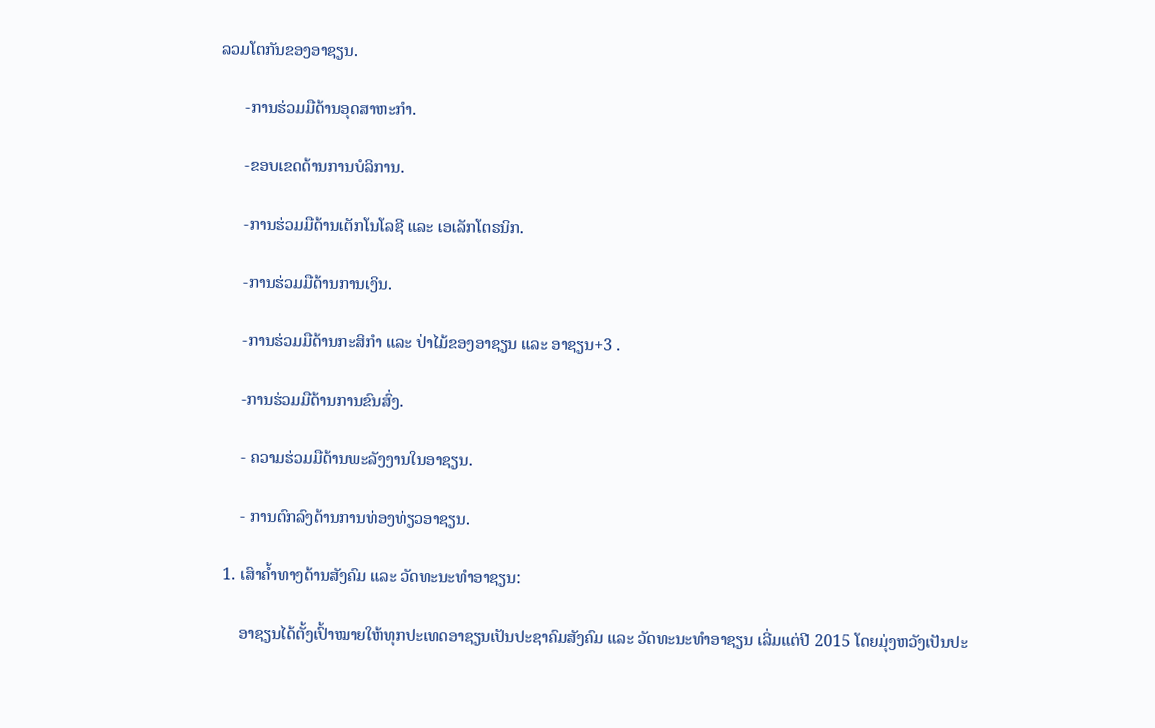ລວມໂຕກັນຂອງອາຊຽນ.

      -ການຮ່ວມມືດ້ານອຸດສາຫະກຳ.

      -ຂອບເຂດດ້ານການບໍລິການ.

      -ການຮ່ວມມືດ້ານເຕັກໂນໂລຊີ ແລະ ເອເລັກໂຕຣນິກ.

      -ການຮ່ວມມືດ້ານການເງິນ.

      -ການຮ່ວມມືດ້ານກະສິກຳ ແລະ ປ່າໄມ້ຂອງອາຊຽນ ແລະ ອາຊຽນ+3 .

      -ການຮ່ວມມືດ້ານການຂົນສົ່ງ.

      - ຄວາມຮ່ວມມືດ້ານພະລັງງານໃນອາຊຽນ.

      - ການຕົກລົງດ້ານການທ່ອງທ່ຽວອາຊຽນ.

  1. ເສົາຄ້ຳທາງດ້ານສັງຄົມ ແລະ ວັດທະນະທຳອາຊຽນ:

      ອາຊຽນໄດ້ຕັ້ງເປົ້າໝາຍໃຫ້ທຸກປະເທດອາຊຽນເປັນປະຊາຄົມສັງຄົມ ແລະ ວັດທະນະທຳອາຊຽນ ເລີ່ມແຕ່ປີ 2015 ໂດຍມຸ່ງຫວັງເປັນປະ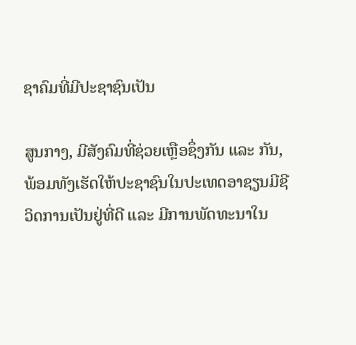ຊາຄົມທີ່ມີປະຊາຊົນເປັນ

ສູນກາງ, ມີສັງຄົມທີ່ຊ່ວຍເຫຼືອຊຶ່ງກັນ ແລະ ກັນ, ພ້ອມທັງເຮັດໃຫ້ປະຊາຊົນໃນປະເທດອາຊຽນມີຊີວິດການເປັນຢູ່ທີ່ດີ ແລະ ມີການພັດທະນາໃນ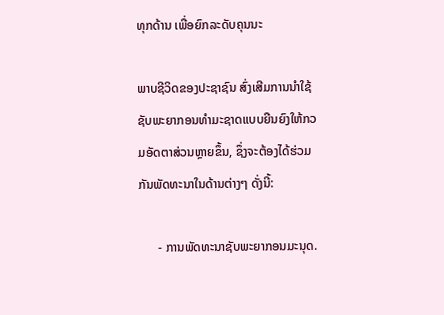ທຸກດ້ານ ເພື່ອຍົກລະດັບຄຸນນະ

ພາບຊີວິດຂອງປະຊາຊົນ ສົ່ງເສີມການນຳໃຊ້ຊັບພະຍາກອນທຳມະຊາດແບບຍືນຍົງໃຫ້ກວມອັດຕາສ່ວນຫຼາຍຂຶ້ນ, ຊຶ່ງຈະຕ້ອງໄດ້ຮ່ວມກັນພັດທະນາໃນດ້ານຕ່າງໆ ດັ່ງນີ້:

      - ການພັດທະນາຊັບພະຍາກອນມະນຸດ.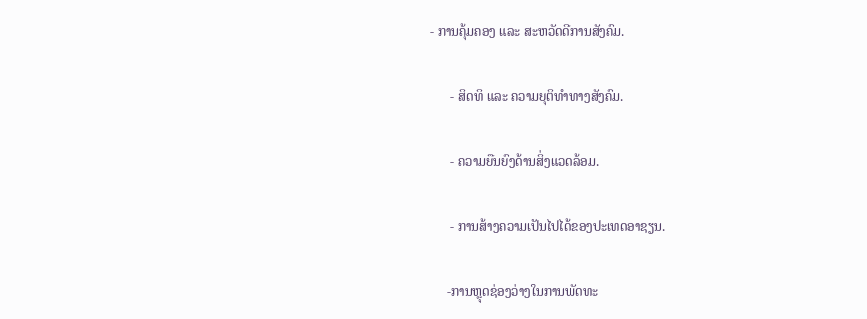- ການຄຸ້ມຄອງ ແລະ ສະຫວັດດີການສັງຄົມ.

      - ສິດທິ ແລະ ຄວາມຍຸຕິທຳທາງສັງຄົມ.

      - ຄວາມຍືນຍົງດ້ານສິ່ງແວດລ້ອມ.

      - ການສ້າງຄວາມເປັນໄປໄດ້ຂອງປະເທດອາຊຽນ.

     -ການຫຼຸດຊ່ອງວ່າງໃນການພັດທະ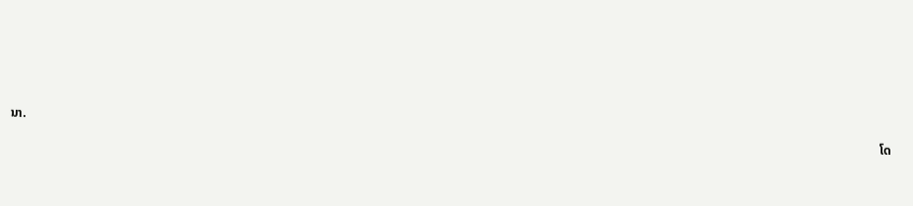ນາ.

                                                                                                                                                                                                                                                                                      ໂດ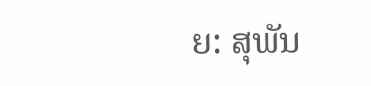ຍ: ສຸພັນ